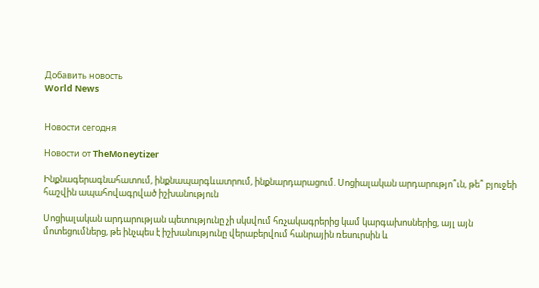Добавить новость
World News


Новости сегодня

Новости от TheMoneytizer

Ինքնագերագնահատում, ինքնապարգևատրում, ինքնարդարացում. Սոցիալական արդարությո՞ւն, թե՞ բյուջեի հաշվին ապահովագրված իշխանություն

Սոցիալական արդարության պետությունը չի սկսվում հռչակագրերից կամ կարգախոսներից, այլ այն մոտեցումներց, թե ինչպես է իշխանությունը վերաբերվում հանրային ռեսուրսին և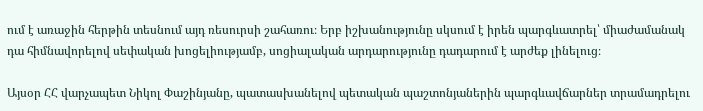ում է առաջին հերթին տեսնում այդ ռեսուրսի շահառու։ Երբ իշխանությունը սկսում է իրեն պարգևատրել՝ միաժամանակ դա հիմնավորելով սեփական խոցելիությամբ, սոցիալական արդարությունը դադարում է արժեք լինելուց։

Այսօր ՀՀ վարչապետ Նիկոլ Փաշինյանը, պատասխանելով պետական պաշտոնյաներին պարգևավճարներ տրամադրելու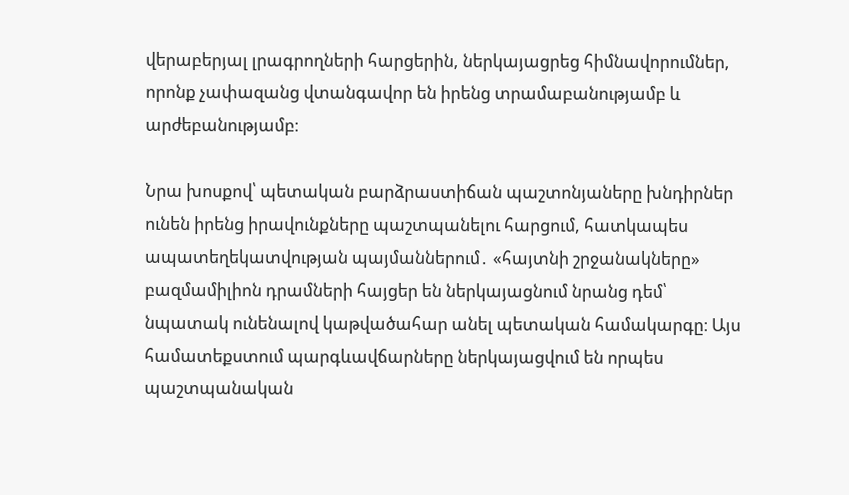վերաբերյալ լրագրողների հարցերին, ներկայացրեց հիմնավորումներ, որոնք չափազանց վտանգավոր են իրենց տրամաբանությամբ և արժեբանությամբ։

Նրա խոսքով՝ պետական բարձրաստիճան պաշտոնյաները խնդիրներ ունեն իրենց իրավունքները պաշտպանելու հարցում, հատկապես ապատեղեկատվության պայմաններում․ «հայտնի շրջանակները» բազմամիլիոն դրամների հայցեր են ներկայացնում նրանց դեմ՝ նպատակ ունենալով կաթվածահար անել պետական համակարգը։ Այս համատեքստում պարգևավճարները ներկայացվում են որպես պաշտպանական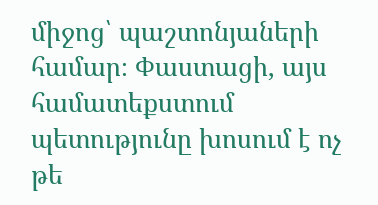միջոց՝ պաշտոնյաների համար։ Փաստացի, այս համատեքստում պետությունը խոսում է ոչ թե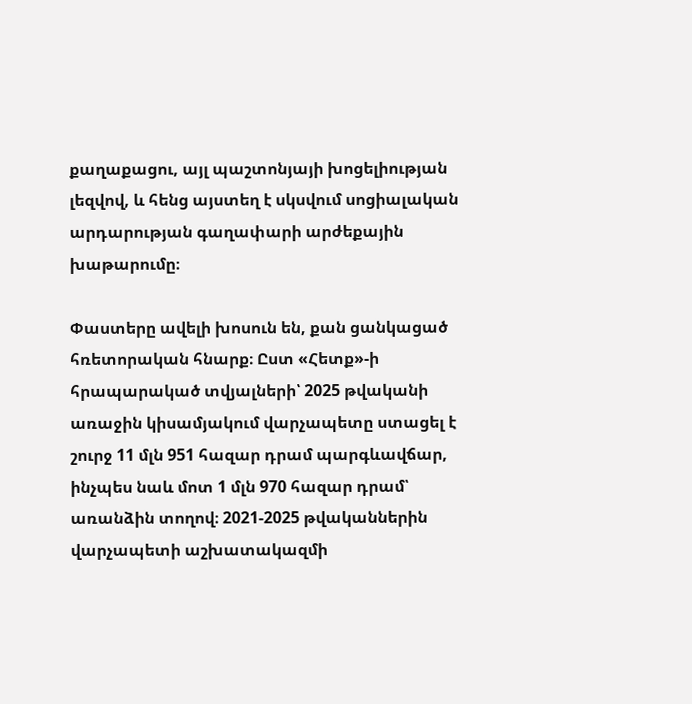քաղաքացու, այլ պաշտոնյայի խոցելիության լեզվով, և հենց այստեղ է սկսվում սոցիալական արդարության գաղափարի արժեքային խաթարումը։

Փաստերը ավելի խոսուն են, քան ցանկացած հռետորական հնարք։ Ըստ «Հետք»-ի հրապարակած տվյալների՝ 2025 թվականի առաջին կիսամյակում վարչապետը ստացել է շուրջ 11 մլն 951 հազար դրամ պարգևավճար, ինչպես նաև մոտ 1 մլն 970 հազար դրամ՝ առանձին տողով։ 2021-2025 թվականներին վարչապետի աշխատակազմի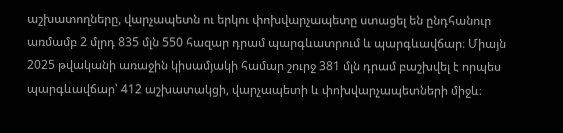աշխատողները, վարչապետն ու երկու փոխվարչապետը ստացել են ընդհանուր առմամբ 2 մլրդ 835 մլն 550 հազար դրամ պարգևատրում և պարգևավճար։ Միայն 2025 թվականի առաջին կիսամյակի համար շուրջ 381 մլն դրամ բաշխվել է որպես պարգևավճար՝ 412 աշխատակցի, վարչապետի և փոխվարչապետների միջև։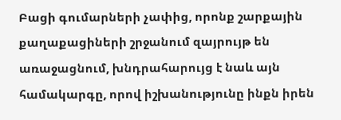Բացի գումարների չափից, որոնք շարքային քաղաքացիների շրջանում զայրույթ են առաջացնում, խնդրահարույց է նաև այն համակարգը, որով իշխանությունը ինքն իրեն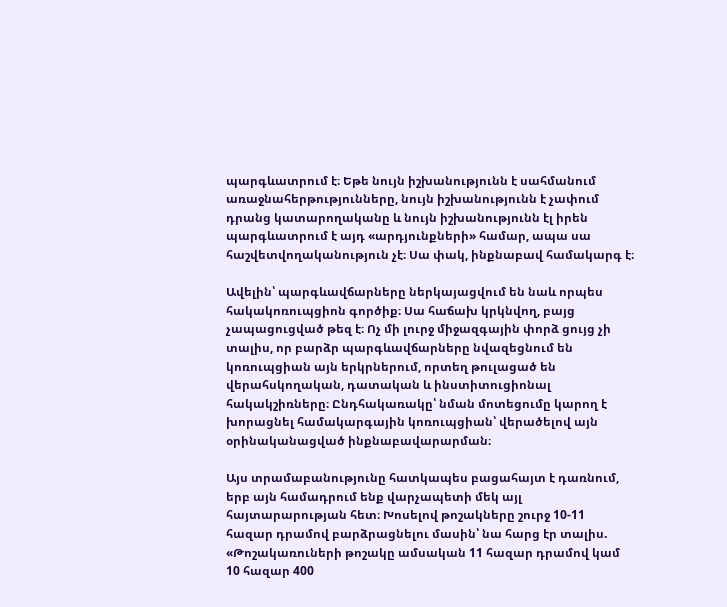պարգևատրում է։ Եթե նույն իշխանությունն է սահմանում առաջնահերթությունները, նույն իշխանությունն է չափում դրանց կատարողականը և նույն իշխանությունն էլ իրեն պարգևատրում է այդ «արդյունքների» համար, ապա սա հաշվետվողականություն չէ։ Սա փակ, ինքնաբավ համակարգ է։

Ավելին՝ պարգևավճարները ներկայացվում են նաև որպես հակակոռուպցիոն գործիք։ Սա հաճախ կրկնվող, բայց չապացուցված թեզ է։ Ոչ մի լուրջ միջազգային փորձ ցույց չի տալիս, որ բարձր պարգևավճարները նվազեցնում են կոռուպցիան այն երկրներում, որտեղ թուլացած են վերահսկողական, դատական և ինստիտուցիոնալ հակակշիռները։ Ընդհակառակը՝ նման մոտեցումը կարող է խորացնել համակարգային կոռուպցիան՝ վերածելով այն օրինականացված ինքնաբավարարման։

Այս տրամաբանությունը հատկապես բացահայտ է դառնում, երբ այն համադրում ենք վարչապետի մեկ այլ հայտարարության հետ։ Խոսելով թոշակները շուրջ 10-11 հազար դրամով բարձրացնելու մասին՝ նա հարց էր տալիս. «Թոշակառուների թոշակը ամսական 11 հազար դրամով կամ 10 հազար 400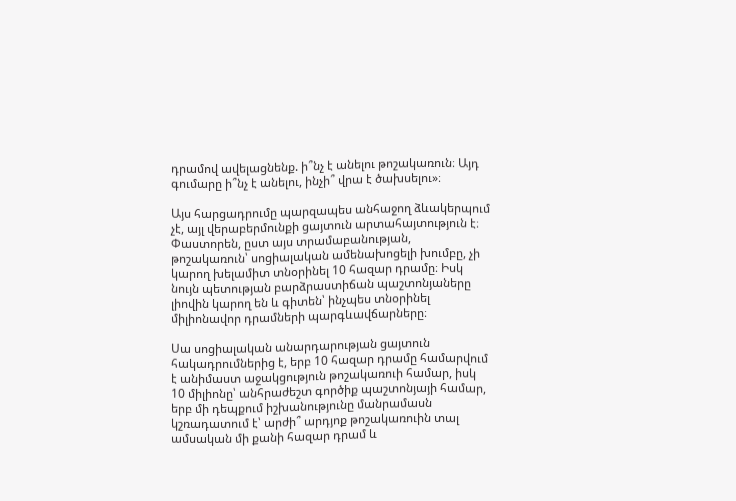դրամով ավելացնենք. ի՞նչ է անելու թոշակառուն։ Այդ գումարը ի՞նչ է անելու, ինչի՞ վրա է ծախսելու»։

Այս հարցադրումը պարզապես անհաջող ձևակերպում չէ, այլ վերաբերմունքի ցայտուն արտահայտություն է։ Փաստորեն, ըստ այս տրամաբանության, թոշակառուն՝ սոցիալական ամենախոցելի խումբը, չի կարող խելամիտ տնօրինել 10 հազար դրամը։ Իսկ նույն պետության բարձրաստիճան պաշտոնյաները լիովին կարող են և գիտեն՝ ինչպես տնօրինել միլիոնավոր դրամների պարգևավճարները։

Սա սոցիալական անարդարության ցայտուն հակադրումներից է, երբ 10 հազար դրամը համարվում է անիմաստ աջակցություն թոշակառուի համար, իսկ 10 միլիոնը՝ անհրաժեշտ գործիք պաշտոնյայի համար, երբ մի դեպքում իշխանությունը մանրամասն կշռադատում է՝ արժի՞ արդյոք թոշակառուին տալ ամսական մի քանի հազար դրամ և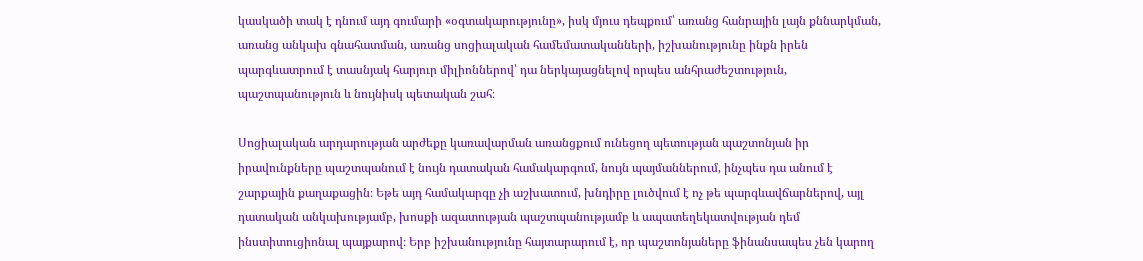կասկածի տակ է դնում այդ գումարի «օգտակարությունը», իսկ մյուս դեպքում՝ առանց հանրային լայն քննարկման, առանց անկախ գնահատման, առանց սոցիալական համեմատականների, իշխանությունը ինքն իրեն պարգևատրում է տասնյակ հարյուր միլիոններով՝ դա ներկայացնելով որպես անհրաժեշտություն, պաշտպանություն և նույնիսկ պետական շահ։

Սոցիալական արդարության արժեքը կառավարման առանցքում ունեցող պետության պաշտոնյան իր իրավունքները պաշտպանում է նույն դատական համակարգում, նույն պայմաններում, ինչպես դա անում է շարքային քաղաքացին։ Եթե այդ համակարգը չի աշխատում, խնդիրը լուծվում է ոչ թե պարգևավճարներով, այլ դատական անկախությամբ, խոսքի ազատության պաշտպանությամբ և ապատեղեկատվության դեմ ինստիտուցիոնալ պայքարով։ Երբ իշխանությունը հայտարարում է, որ պաշտոնյաները ֆինանսապես չեն կարող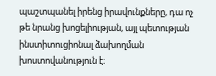պաշտպանել իրենց իրավունքները, դա ոչ թե նրանց խոցելիության, այլ պետության ինստիտուցիոնալ ձախողման խոստովանություն է։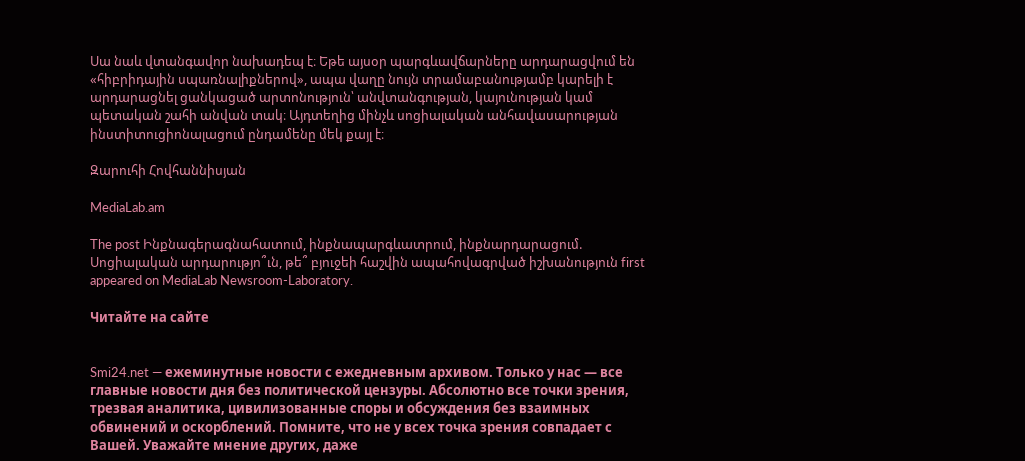Սա նաև վտանգավոր նախադեպ է։ Եթե այսօր պարգևավճարները արդարացվում են «հիբրիդային սպառնալիքներով», ապա վաղը նույն տրամաբանությամբ կարելի է արդարացնել ցանկացած արտոնություն՝ անվտանգության, կայունության կամ պետական շահի անվան տակ։ Այդտեղից մինչև սոցիալական անհավասարության ինստիտուցիոնալացում ընդամենը մեկ քայլ է։

Զարուհի Հովհաննիսյան

MediaLab.am

The post Ինքնագերագնահատում, ինքնապարգևատրում, ինքնարդարացում. Սոցիալական արդարությո՞ւն, թե՞ բյուջեի հաշվին ապահովագրված իշխանություն first appeared on MediaLab Newsroom-Laboratory.

Читайте на сайте


Smi24.net — ежеминутные новости с ежедневным архивом. Только у нас — все главные новости дня без политической цензуры. Абсолютно все точки зрения, трезвая аналитика, цивилизованные споры и обсуждения без взаимных обвинений и оскорблений. Помните, что не у всех точка зрения совпадает с Вашей. Уважайте мнение других, даже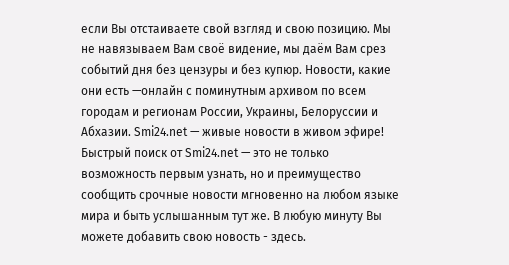если Вы отстаиваете свой взгляд и свою позицию. Мы не навязываем Вам своё видение, мы даём Вам срез событий дня без цензуры и без купюр. Новости, какие они есть —онлайн с поминутным архивом по всем городам и регионам России, Украины, Белоруссии и Абхазии. Smi24.net — живые новости в живом эфире! Быстрый поиск от Smi24.net — это не только возможность первым узнать, но и преимущество сообщить срочные новости мгновенно на любом языке мира и быть услышанным тут же. В любую минуту Вы можете добавить свою новость - здесь.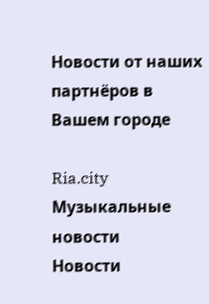Новости от наших партнёров в Вашем городе

Ria.city
Музыкальные новости
Новости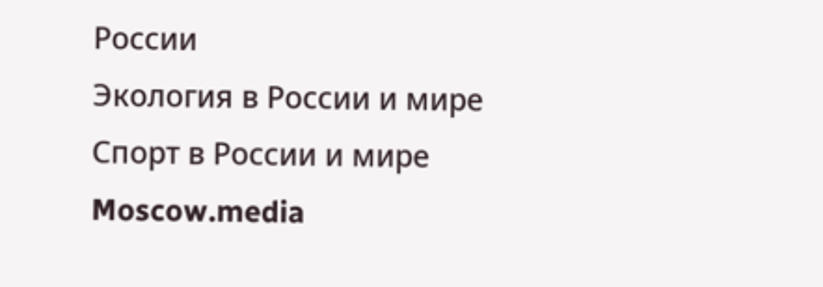России
Экология в России и мире
Спорт в России и мире
Moscow.media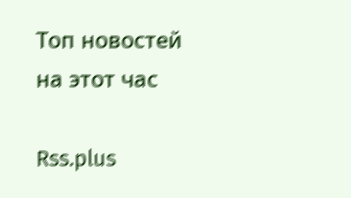Топ новостей на этот час

Rss.plus